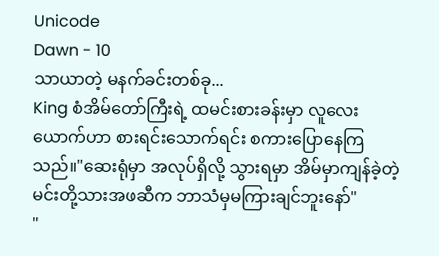Unicode
Dawn - 10
သာယာတဲ့ မနက်ခင်းတစ်ခု...
King စံအိမ်တော်ကြီးရဲ့ ထမင်းစားခန်းမှာ လူလေးယောက်ဟာ စားရင်းသောက်ရင်း စကားပြောနေကြသည်။"ဆေးရုံမှာ အလုပ်ရှိလို့ သွားရမှာ အိမ်မှာကျန်ခဲ့တဲ့ မင်းတို့သားအဖဆီက ဘာသံမှမကြားချင်ဘူးနော်"
"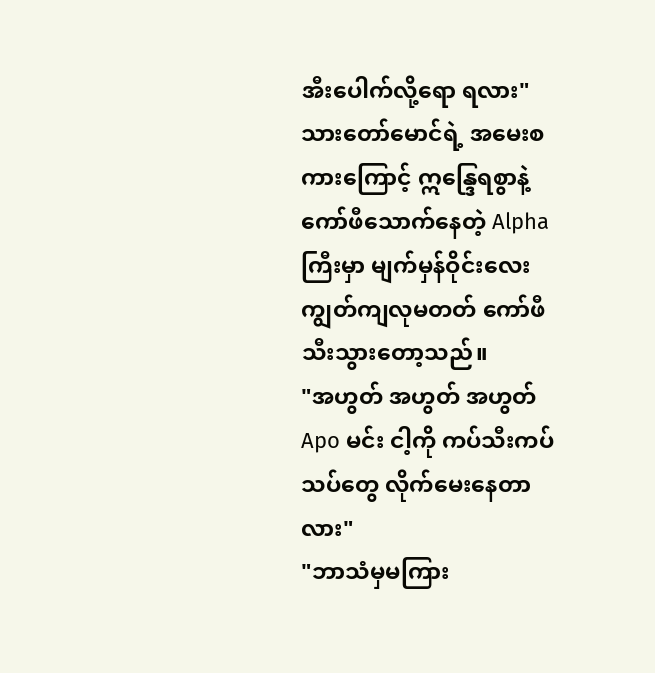အီးပေါက်လို့ရော ရလား"
သားတော်မောင်ရဲ့ အမေးစကားကြောင့် ဣန္ဒြေရစွာနဲ့ ကော်ဖီသောက်နေတဲ့ Alpha ကြီးမှာ မျက်မှန်ဝိုင်းလေး ကျွတ်ကျလုမတတ် ကော်ဖီသီးသွားတော့သည်။
"အဟွတ် အဟွတ် အဟွတ် Apo မင်း ငါ့ကို ကပ်သီးကပ်သပ်တွေ လိုက်မေးနေတာလား"
"ဘာသံမှမကြား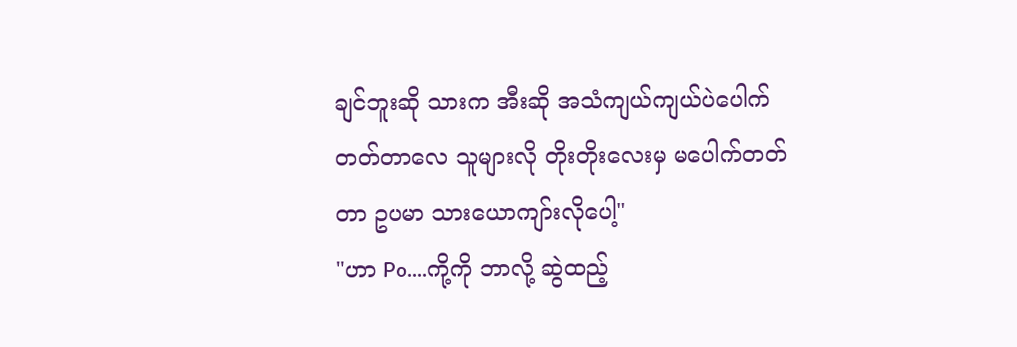ချင်ဘူးဆို သားက အီးဆို အသံကျယ်ကျယ်ပဲပေါက်တတ်တာလေ သူများလို တိုးတိုးလေးမှ မပေါက်တတ်တာ ဥပမာ သားယောကျာ်းလိုပေါ့"
"ဟာ Po....ကို့ကို ဘာလို့ ဆွဲထည့်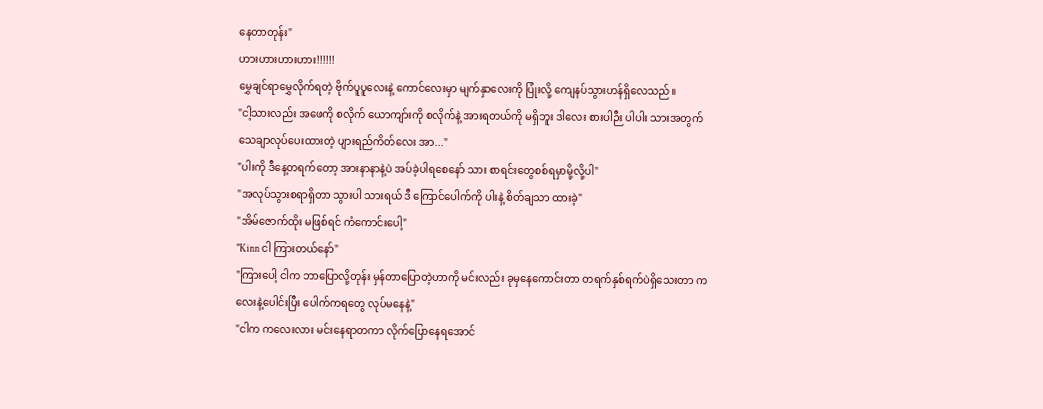နေတာတုန်း"
ဟားဟားဟားဟား!!!!!!
မွှေချင်ရာမွှေလိုက်ရတဲ့ ဗိုက်ပူပူလေးနဲ့ ကောင်လေးမှာ မျက်နှာလေးကို ပြုံးလို့ ကျေနပ်သွားဟန်ရှိလေသည်။
"ငါ့သားလည်း အဖေကို စလိုက် ယောကျာ်းကို စလိုက်နဲ့ အားရတယ်ကို မရှိဘူး ဒါလေး စားပါဉီး ပါပါး သားအတွက်သေချာလုပ်ပေးထားတဲ့ ပျားရည်ကိတ်လေး အာ..."
"ပါးကို ဒီနေ့တရက်တော့ အားနာနာနဲ့ပဲ အပ်ခဲ့ပါရစေနော် သား စာရင်းတွေစစ်ရမှာမို့လို့ပါ"
"အလုပ်သွားစရာရှိတာ သွားပါ သားရယ် ဒီ ကြောင်ပေါက်ကို ပါးနဲ့ စိတ်ချသာ ထားခဲ့"
"အိမ်ဇောက်ထိုး မဖြစ်ရင် ကံကောင်းပေါ့"
"Kinn ငါ ကြားတယ်နော်"
"ကြားပေါ့ ငါက ဘာပြောလို့တုန်း မှန်တာပြောတဲ့ဟာကို မင်းလည်း ခုမှနေကောင်းတာ တရက်နှစ်ရက်ပဲရှိသေးတာ ကလေးနဲ့ပေါင်းပြီး ပေါက်ကရတွေ လုပ်မနေနဲ့"
"ငါက ကလေးလား မင်းနေရာတကာ လိုက်ပြောနေရအောင်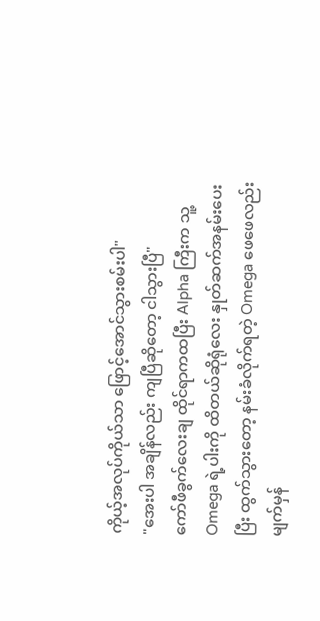ကိုယ့်အလုပ်ကိုယ်သာ ဖြောင့်အောင်သွားစမ်းပါ"
"အေးပါ အချိန်လည်း ကျပြီဆိုတော့ ငါသွားပြီ"
ကော်ဖီခွက်လေးချ ထိုင်ရာကထပြီး Alpha ကြီးက သူ့ Omega ရဲ့ပါးကို ထိတယ်ဆိုရုံလေး နှုတ်ဆက်အနမ်းပေးပြီး ထွက်သွားတော့ နမ်းခံလိုက်ရတဲ့ Omega ဖေဖေလည်း မျက်မှန်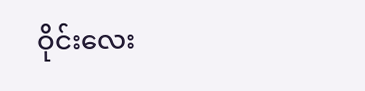ဝိုင်းလေး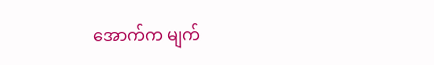အောက်က မျက်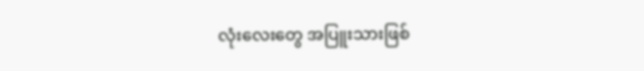လုံးလေးတွေ အပြူးသားဖြစ်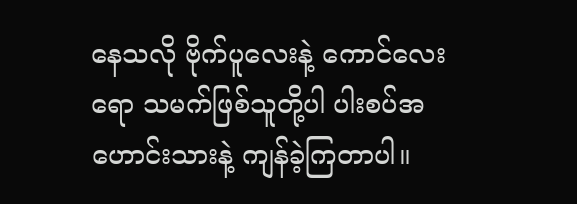နေသလို ဗိုက်ပူလေးနဲ့ ကောင်လေးရော သမက်ဖြစ်သူတို့ပါ ပါးစပ်အဟောင်းသားနဲ့ ကျန်ခဲ့ကြတာပါ။